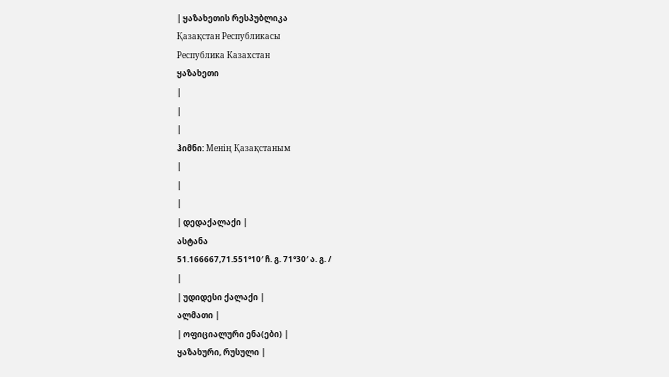| ყაზახეთის რესპუბლიკა
Қазақстан Республикасы
Республика Казахстан
ყაზახეთი
|
|
|
ჰიმნი: Менің Қазақстаным
|
|
|
| დედაქალაქი |
ასტანა
51.166667,71.551°10′ ჩ. გ. 71°30′ ა. გ. /
|
| უდიდესი ქალაქი |
ალმათი |
| ოფიციალური ენა(ები) |
ყაზახური, რუსული |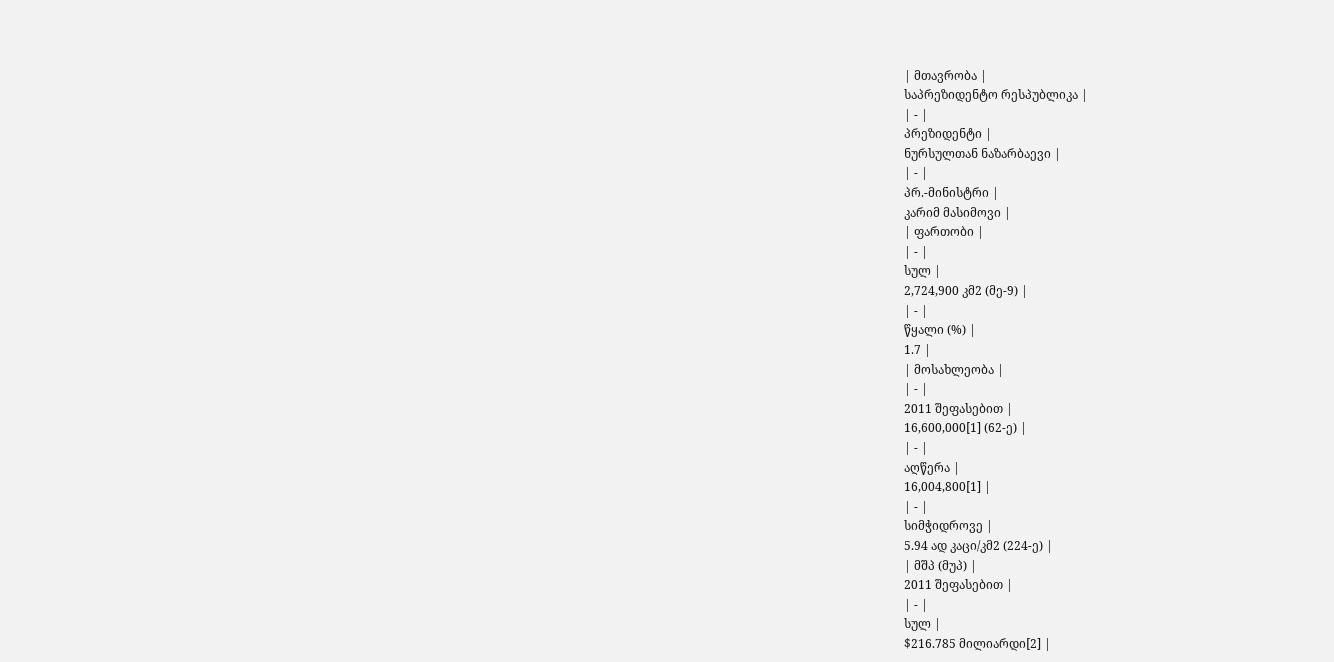| მთავრობა |
საპრეზიდენტო რესპუბლიკა |
| - |
პრეზიდენტი |
ნურსულთან ნაზარბაევი |
| - |
პრ.-მინისტრი |
კარიმ მასიმოვი |
| ფართობი |
| - |
სულ |
2,724,900 კმ2 (მე-9) |
| - |
წყალი (%) |
1.7 |
| მოსახლეობა |
| - |
2011 შეფასებით |
16,600,000[1] (62-ე) |
| - |
აღწერა |
16,004,800[1] |
| - |
სიმჭიდროვე |
5.94 ად კაცი/კმ2 (224-ე) |
| მშპ (მუპ) |
2011 შეფასებით |
| - |
სულ |
$216.785 მილიარდი[2] |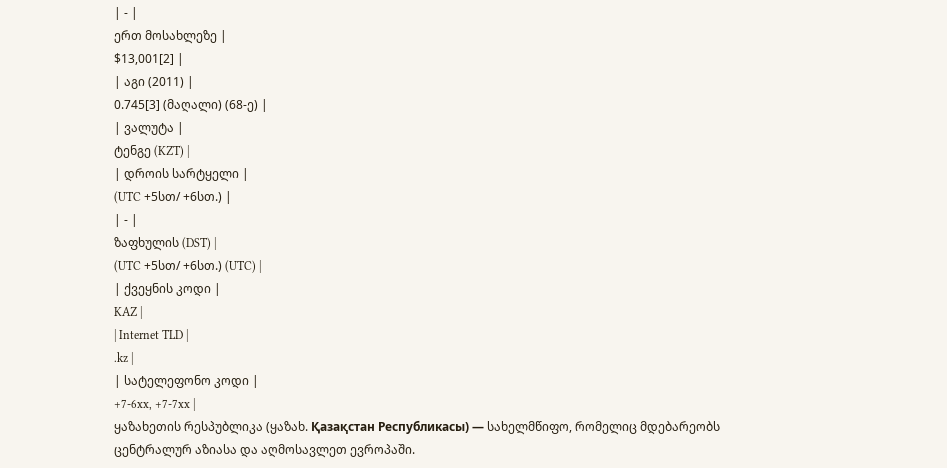| - |
ერთ მოსახლეზე |
$13,001[2] |
| აგი (2011) |
0.745[3] (მაღალი) (68-ე) |
| ვალუტა |
ტენგე (KZT) |
| დროის სარტყელი |
(UTC +5სთ/ +6სთ.) |
| - |
ზაფხულის (DST) |
(UTC +5სთ/ +6სთ.) (UTC) |
| ქვეყნის კოდი |
KAZ |
| Internet TLD |
.kz |
| სატელეფონო კოდი |
+7-6xx, +7-7xx |
ყაზახეთის რესპუბლიკა (ყაზახ. Қазақстан Республикасы) — სახელმწიფო, რომელიც მდებარეობს ცენტრალურ აზიასა და აღმოსავლეთ ევროპაში.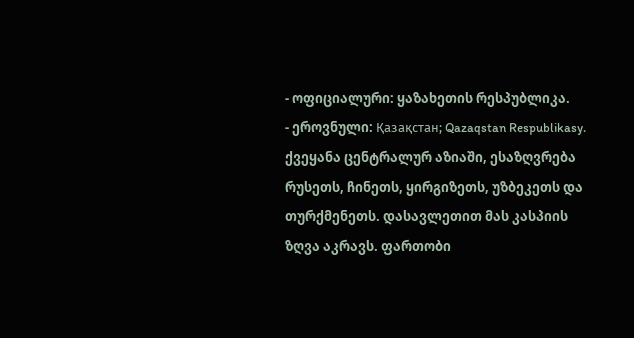- ოფიციალური: ყაზახეთის რესპუბლიკა.
- ეროვნული: Қазақстан; Qazaqstan Respublikasy.
ქვეყანა ცენტრალურ აზიაში, ესაზღვრება რუსეთს, ჩინეთს, ყირგიზეთს, უზბეკეთს და თურქმენეთს. დასავლეთით მას კასპიის ზღვა აკრავს. ფართობი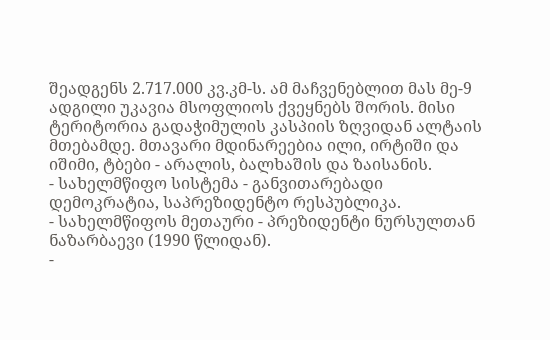შეადგენს 2.717.000 კვ.კმ-ს. ამ მაჩვენებლით მას მე-9 ადგილი უკავია მსოფლიოს ქვეყნებს შორის. მისი ტერიტორია გადაჭიმულის კასპიის ზღვიდან ალტაის მთებამდე. მთავარი მდინარეებია ილი, ირტიში და იშიმი, ტბები - არალის, ბალხაშის და ზაისანის.
- სახელმწიფო სისტემა - განვითარებადი დემოკრატია, საპრეზიდენტო რესპუბლიკა.
- სახელმწიფოს მეთაური - პრეზიდენტი ნურსულთან ნაზარბაევი (1990 წლიდან).
-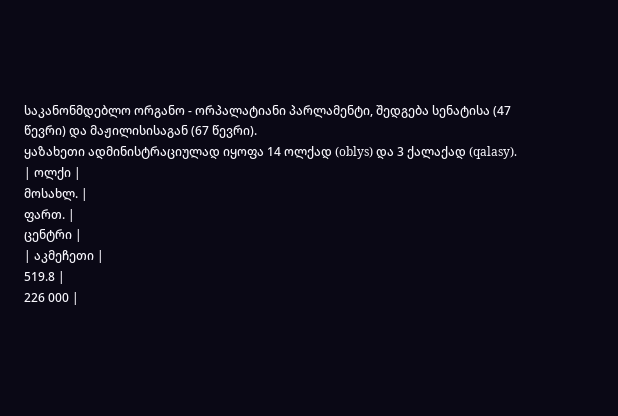საკანონმდებლო ორგანო - ორპალატიანი პარლამენტი, შედგება სენატისა (47 წევრი) და მაჟილისისაგან (67 წევრი).
ყაზახეთი ადმინისტრაციულად იყოფა 14 ოლქად (oblys) და 3 ქალაქად (qalasy).
| ოლქი |
მოსახლ. |
ფართ. |
ცენტრი |
| აკმეჩეთი |
519.8 |
226 000 |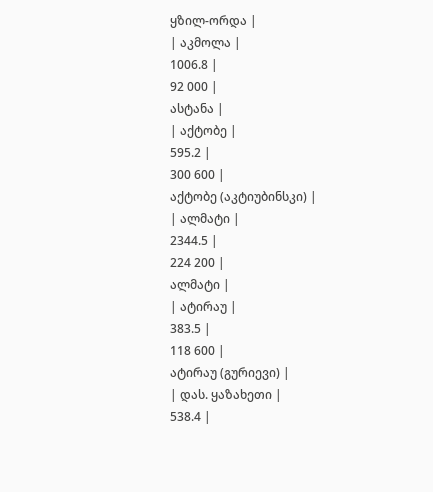ყზილ-ორდა |
| აკმოლა |
1006.8 |
92 000 |
ასტანა |
| აქტობე |
595.2 |
300 600 |
აქტობე (აკტიუბინსკი) |
| ალმატი |
2344.5 |
224 200 |
ალმატი |
| ატირაუ |
383.5 |
118 600 |
ატირაუ (გურიევი) |
| დას. ყაზახეთი |
538.4 |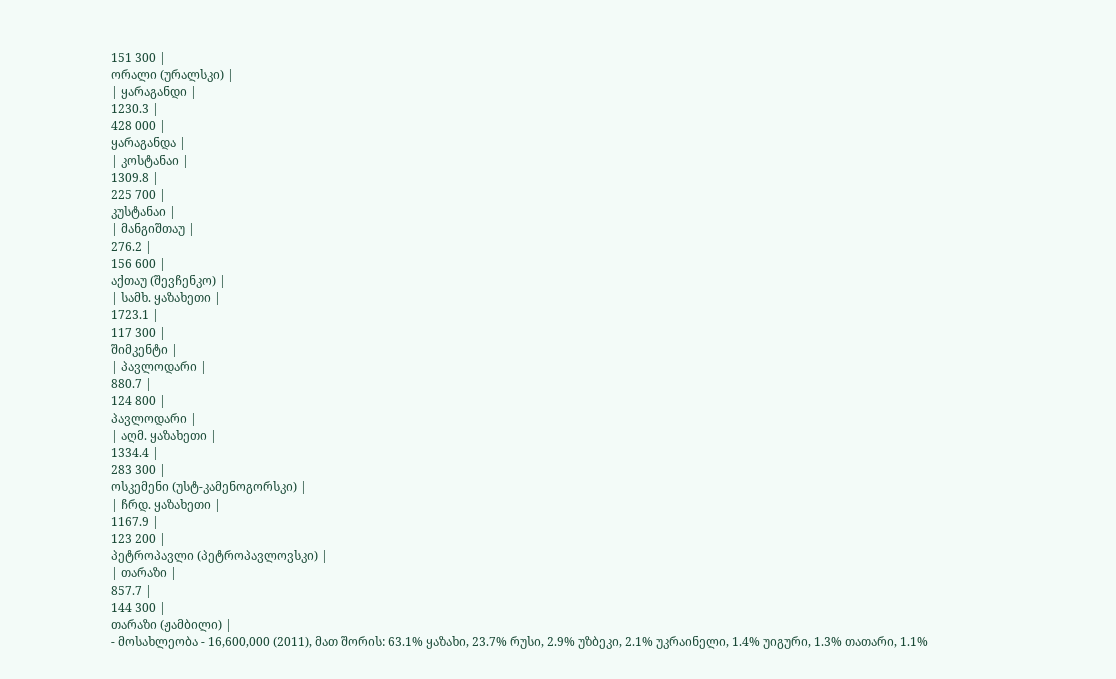151 300 |
ორალი (ურალსკი) |
| ყარაგანდი |
1230.3 |
428 000 |
ყარაგანდა |
| კოსტანაი |
1309.8 |
225 700 |
კუსტანაი |
| მანგიშთაუ |
276.2 |
156 600 |
აქთაუ (შევჩენკო) |
| სამხ. ყაზახეთი |
1723.1 |
117 300 |
შიმკენტი |
| პავლოდარი |
880.7 |
124 800 |
პავლოდარი |
| აღმ. ყაზახეთი |
1334.4 |
283 300 |
ოსკემენი (უსტ-კამენოგორსკი) |
| ჩრდ. ყაზახეთი |
1167.9 |
123 200 |
პეტროპავლი (პეტროპავლოვსკი) |
| თარაზი |
857.7 |
144 300 |
თარაზი (ჟამბილი) |
- მოსახლეობა - 16,600,000 (2011), მათ შორის: 63.1% ყაზახი, 23.7% რუსი, 2.9% უზბეკი, 2.1% უკრაინელი, 1.4% უიგური, 1.3% თათარი, 1.1%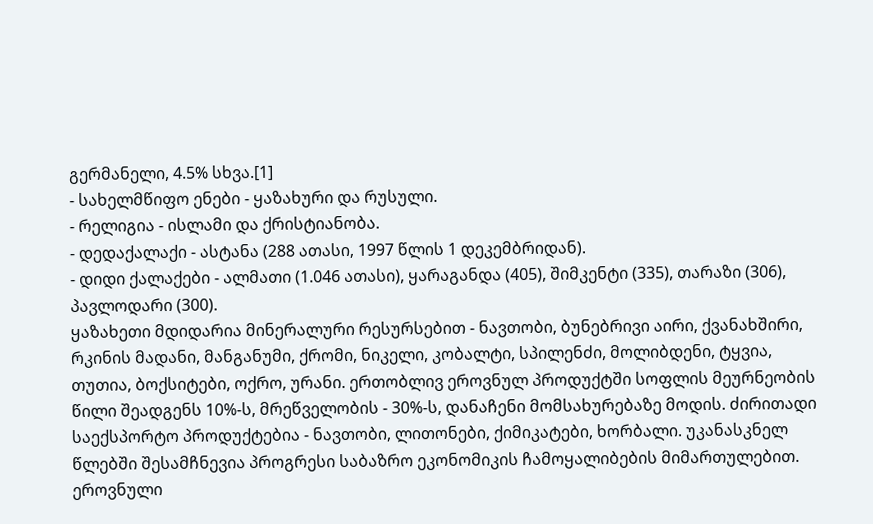გერმანელი, 4.5% სხვა.[1]
- სახელმწიფო ენები - ყაზახური და რუსული.
- რელიგია - ისლამი და ქრისტიანობა.
- დედაქალაქი - ასტანა (288 ათასი, 1997 წლის 1 დეკემბრიდან).
- დიდი ქალაქები - ალმათი (1.046 ათასი), ყარაგანდა (405), შიმკენტი (335), თარაზი (306), პავლოდარი (300).
ყაზახეთი მდიდარია მინერალური რესურსებით - ნავთობი, ბუნებრივი აირი, ქვანახშირი, რკინის მადანი, მანგანუმი, ქრომი, ნიკელი, კობალტი, სპილენძი, მოლიბდენი, ტყვია, თუთია, ბოქსიტები, ოქრო, ურანი. ერთობლივ ეროვნულ პროდუქტში სოფლის მეურნეობის წილი შეადგენს 10%-ს, მრეწველობის - 30%-ს, დანაჩენი მომსახურებაზე მოდის. ძირითადი საექსპორტო პროდუქტებია - ნავთობი, ლითონები, ქიმიკატები, ხორბალი. უკანასკნელ წლებში შესამჩნევია პროგრესი საბაზრო ეკონომიკის ჩამოყალიბების მიმართულებით. ეროვნული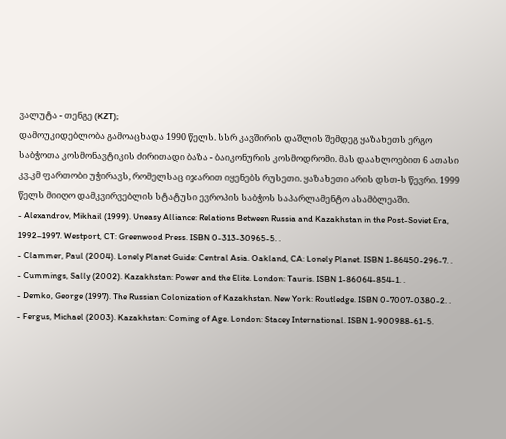ვალუტა - თენგე (KZT);
დამოუკიდებლობა გამოაცხადა 1990 წელს. სსრ კავშირის დაშლის შემდეგ ყაზახეთს ერგო საბჭოთა კოსმონავტიკის ძირითადი ბაზა - ბაიკონურის კოსმოდრომი. მას დაახლოებით 6 ათასი კვ.კმ ფართობი უჭირავს, რომელსაც იჯარით იყენებს რუსეთი. ყაზახეთი არის დსთ-ს წევრი. 1999 წელს მიიღო დამკვირვებლის სტატუსი ევროპის საბჭოს საპარლამენტო ასამბლეაში.
- Alexandrov, Mikhail (1999). Uneasy Alliance: Relations Between Russia and Kazakhstan in the Post-Soviet Era, 1992–1997. Westport, CT: Greenwood Press. ISBN 0-313-30965-5. .
- Clammer, Paul (2004). Lonely Planet Guide: Central Asia. Oakland, CA: Lonely Planet. ISBN 1-86450-296-7. .
- Cummings, Sally (2002). Kazakhstan: Power and the Elite. London: Tauris. ISBN 1-86064-854-1. .
- Demko, George (1997). The Russian Colonization of Kazakhstan. New York: Routledge. ISBN 0-7007-0380-2. .
- Fergus, Michael (2003). Kazakhstan: Coming of Age. London: Stacey International. ISBN 1-900988-61-5.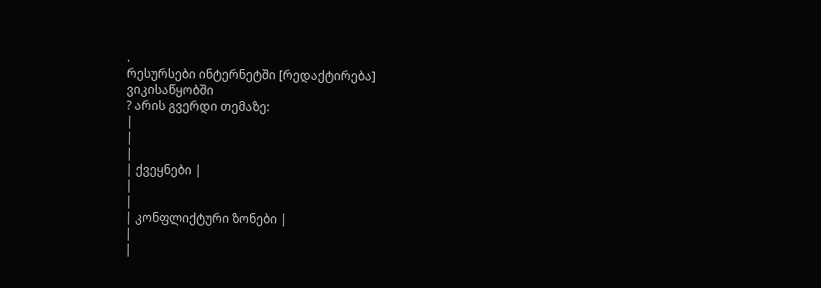.
რესურსები ინტერნეტში [რედაქტირება]
ვიკისაწყობში
? არის გვერდი თემაზე:
|
|
|
| ქვეყნები |
|
|
| კონფლიქტური ზონები |
|
|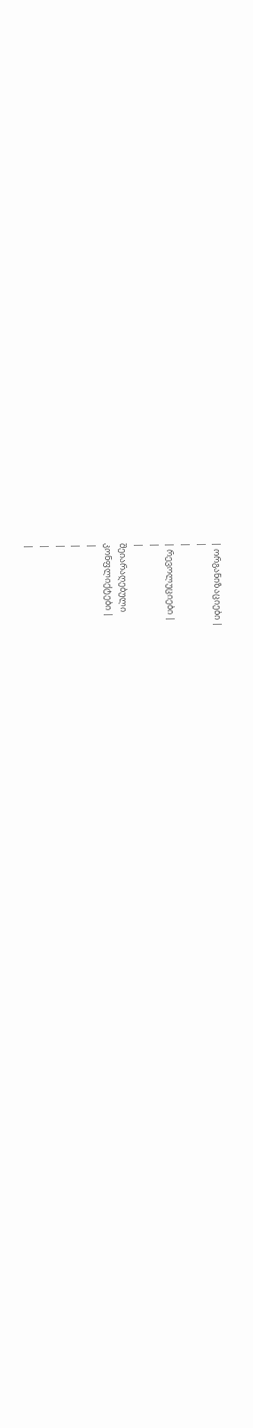| ორგანიზაციები |
|
|
| რევოლუციები |
|
|
შეიარაღებული
კონფლიქტები |
|
|
|
|
|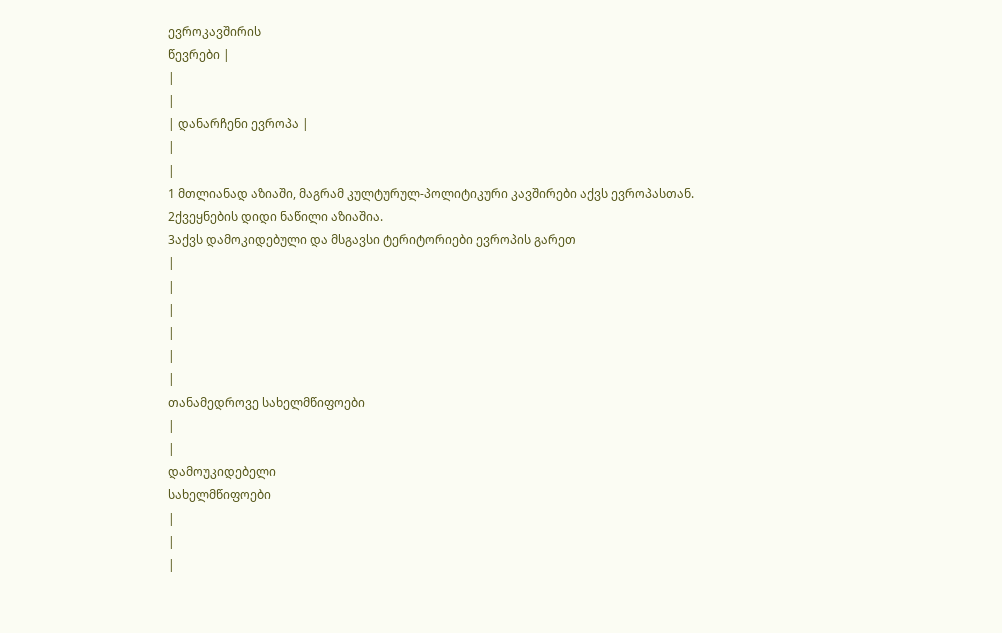ევროკავშირის
წევრები |
|
|
| დანარჩენი ევროპა |
|
|
1 მთლიანად აზიაში, მაგრამ კულტურულ-პოლიტიკური კავშირები აქვს ევროპასთან.
2ქვეყნების დიდი ნაწილი აზიაშია.
3აქვს დამოკიდებული და მსგავსი ტერიტორიები ევროპის გარეთ
|
|
|
|
|
|
თანამედროვე სახელმწიფოები
|
|
დამოუკიდებელი
სახელმწიფოები
|
|
|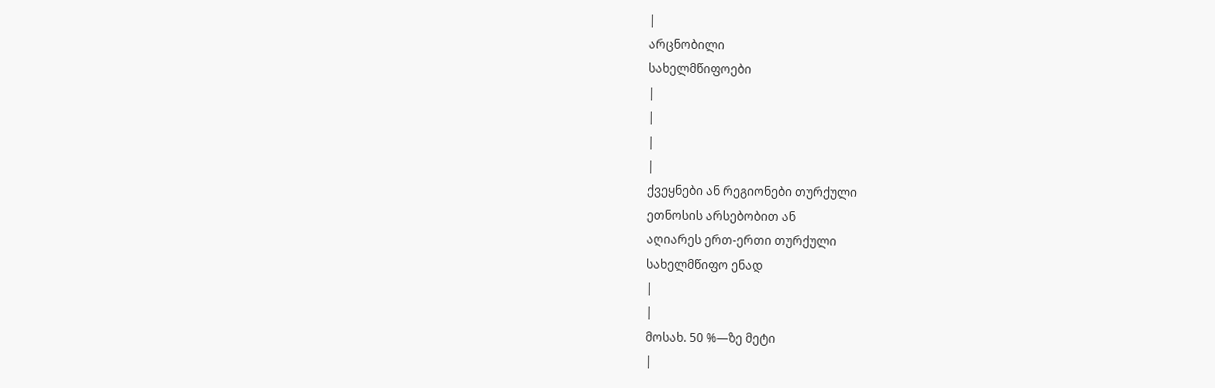|
არცნობილი
სახელმწიფოები
|
|
|
|
ქვეყნები ან რეგიონები თურქული
ეთნოსის არსებობით ან
აღიარეს ერთ-ერთი თურქული
სახელმწიფო ენად
|
|
მოსახ. 50 %—ზე მეტი
|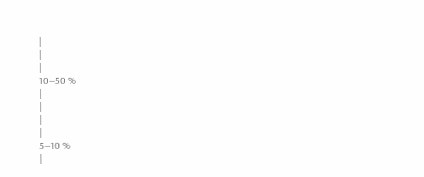|
|
|
10—50 %
|
|
|
|
5—10 %
|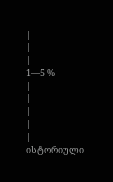|
|
|
1—5 %
|
|
|
|
|
ისტორიული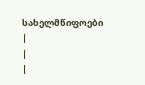სახელმწიფოები
|
|
|